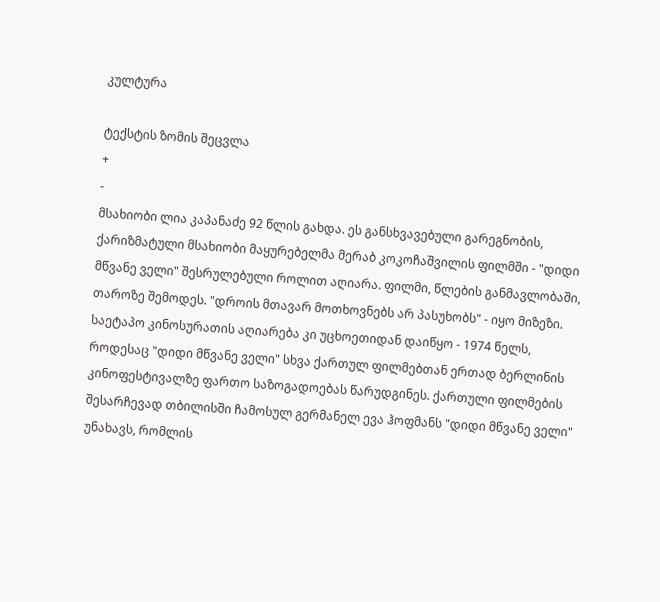კულტურა

ტექსტის ზომის შეცვლა
+
-
მსახიობი ლია კაპანაძე 92 წლის გახდა. ეს განსხვავებული გარეგნობის, ქარიზმატული მსახიობი მაყურებელმა მერაბ კოკოჩაშვილის ფილმში - "დიდი მწვანე ველი" შესრულებული როლით აღიარა. ფილმი, წლების განმავლობაში, თაროზე შემოდეს. "დროის მთავარ მოთხოვნებს არ პასუხობს" - იყო მიზეზი. საეტაპო კინოსურათის აღიარება კი უცხოეთიდან დაიწყო - 1974 წელს, როდესაც "დიდი მწვანე ველი" სხვა ქართულ ფილმებთან ერთად ბერლინის კინოფესტივალზე ფართო საზოგადოებას წარუდგინეს. ქართული ფილმების შესარჩევად თბილისში ჩამოსულ გერმანელ ევა ჰოფმანს "დიდი მწვანე ველი" უნახავს, რომლის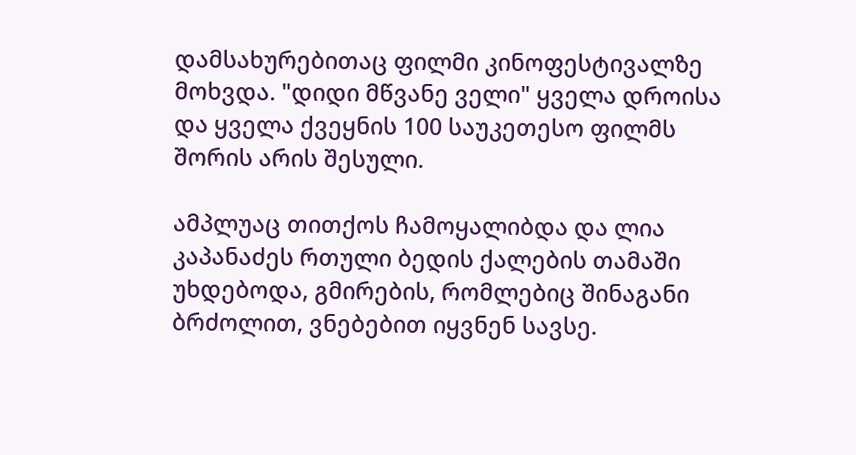დამსახურებითაც ფილმი კინოფესტივალზე მოხვდა. "დიდი მწვანე ველი" ყველა დროისა და ყველა ქვეყნის 100 საუკეთესო ფილმს შორის არის შესული.

ამპლუაც თითქოს ჩამოყალიბდა და ლია კაპანაძეს რთული ბედის ქალების თამაში უხდებოდა, გმირების, რომლებიც შინაგანი ბრძოლით, ვნებებით იყვნენ სავსე.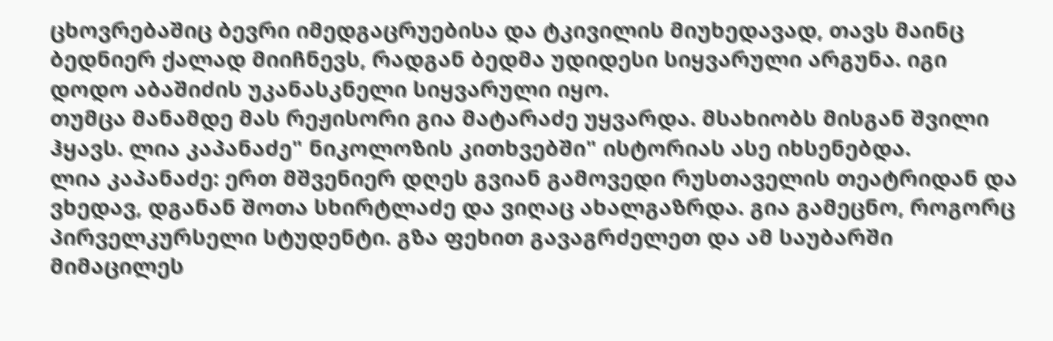ცხოვრებაშიც ბევრი იმედგაცრუებისა და ტკივილის მიუხედავად, თავს მაინც ბედნიერ ქალად მიიჩნევს, რადგან ბედმა უდიდესი სიყვარული არგუნა. იგი დოდო აბაშიძის უკანასკნელი სიყვარული იყო.
თუმცა მანამდე მას რეჟისორი გია მატარაძე უყვარდა. მსახიობს მისგან შვილი ჰყავს. ლია კაპანაძე" ნიკოლოზის კითხვებში" ისტორიას ასე იხსენებდა.
ლია კაპანაძე: ერთ მშვენიერ დღეს გვიან გამოვედი რუსთაველის თეატრიდან და ვხედავ, დგანან შოთა სხირტლაძე და ვიღაც ახალგაზრდა. გია გამეცნო, როგორც პირველკურსელი სტუდენტი. გზა ფეხით გავაგრძელეთ და ამ საუბარში მიმაცილეს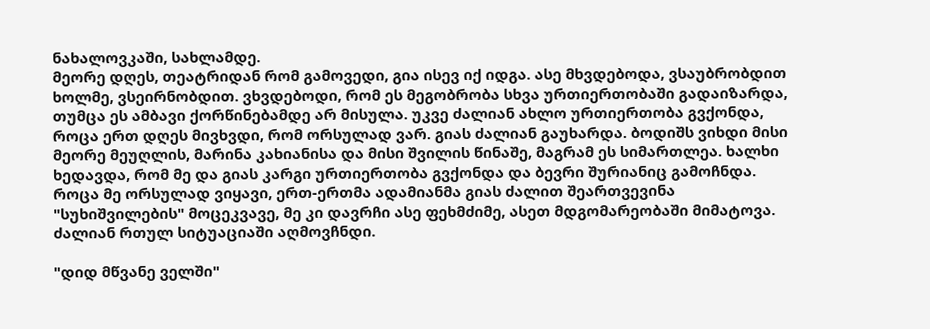ნახალოვკაში, სახლამდე.
მეორე დღეს, თეატრიდან რომ გამოვედი, გია ისევ იქ იდგა. ასე მხვდებოდა, ვსაუბრობდით ხოლმე, ვსეირნობდით. ვხვდებოდი, რომ ეს მეგობრობა სხვა ურთიერთობაში გადაიზარდა, თუმცა ეს ამბავი ქორწინებამდე არ მისულა. უკვე ძალიან ახლო ურთიერთობა გვქონდა, როცა ერთ დღეს მივხვდი, რომ ორსულად ვარ. გიას ძალიან გაუხარდა. ბოდიშს ვიხდი მისი მეორე მეუღლის, მარინა კახიანისა და მისი შვილის წინაშე, მაგრამ ეს სიმართლეა. ხალხი ხედავდა, რომ მე და გიას კარგი ურთიერთობა გვქონდა და ბევრი შურიანიც გამოჩნდა. როცა მე ორსულად ვიყავი, ერთ-ერთმა ადამიანმა გიას ძალით შეართვევინა "სუხიშვილების" მოცეკვავე, მე კი დავრჩი ასე ფეხმძიმე, ასეთ მდგომარეობაში მიმატოვა. ძალიან რთულ სიტუაციაში აღმოვჩნდი.

"დიდ მწვანე ველში"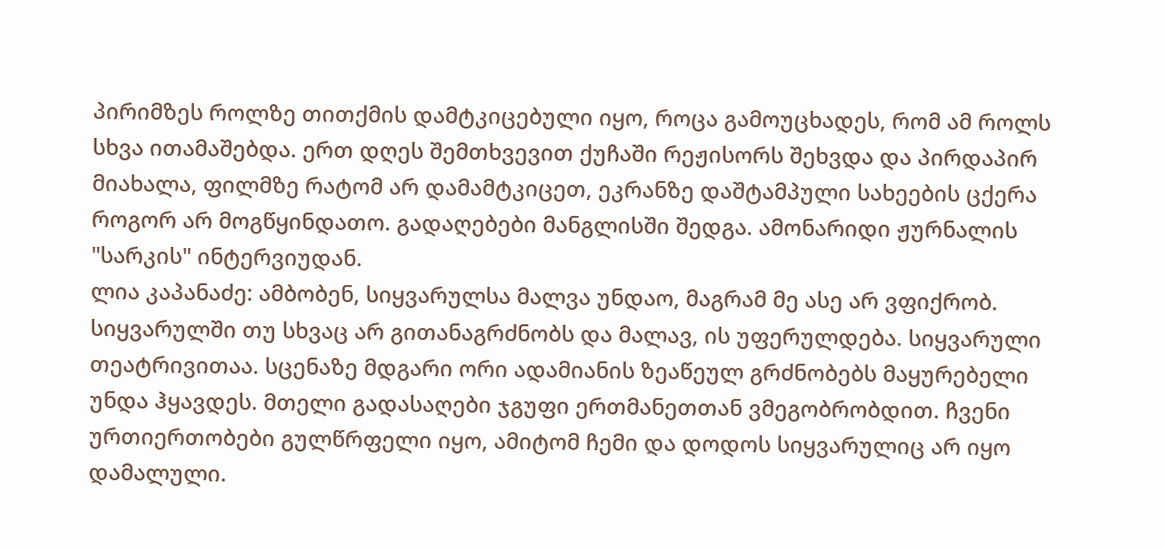პირიმზეს როლზე თითქმის დამტკიცებული იყო, როცა გამოუცხადეს, რომ ამ როლს სხვა ითამაშებდა. ერთ დღეს შემთხვევით ქუჩაში რეჟისორს შეხვდა და პირდაპირ მიახალა, ფილმზე რატომ არ დამამტკიცეთ, ეკრანზე დაშტამპული სახეების ცქერა როგორ არ მოგწყინდათო. გადაღებები მანგლისში შედგა. ამონარიდი ჟურნალის "სარკის" ინტერვიუდან.
ლია კაპანაძე: ამბობენ, სიყვარულსა მალვა უნდაო, მაგრამ მე ასე არ ვფიქრობ. სიყვარულში თუ სხვაც არ გითანაგრძნობს და მალავ, ის უფერულდება. სიყვარული თეატრივითაა. სცენაზე მდგარი ორი ადამიანის ზეაწეულ გრძნობებს მაყურებელი უნდა ჰყავდეს. მთელი გადასაღები ჯგუფი ერთმანეთთან ვმეგობრობდით. ჩვენი ურთიერთობები გულწრფელი იყო, ამიტომ ჩემი და დოდოს სიყვარულიც არ იყო დამალული.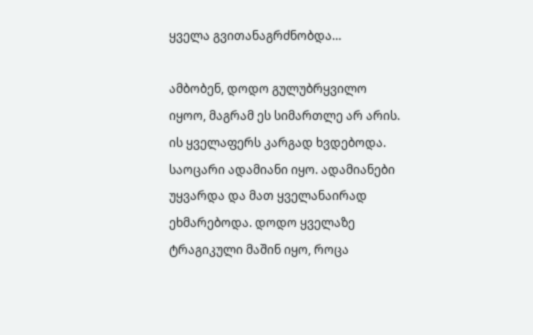ყველა გვითანაგრძნობდა…

ამბობენ, დოდო გულუბრყვილო იყოო, მაგრამ ეს სიმართლე არ არის. ის ყველაფერს კარგად ხვდებოდა. საოცარი ადამიანი იყო. ადამიანები უყვარდა და მათ ყველანაირად ეხმარებოდა. დოდო ყველაზე ტრაგიკული მაშინ იყო, როცა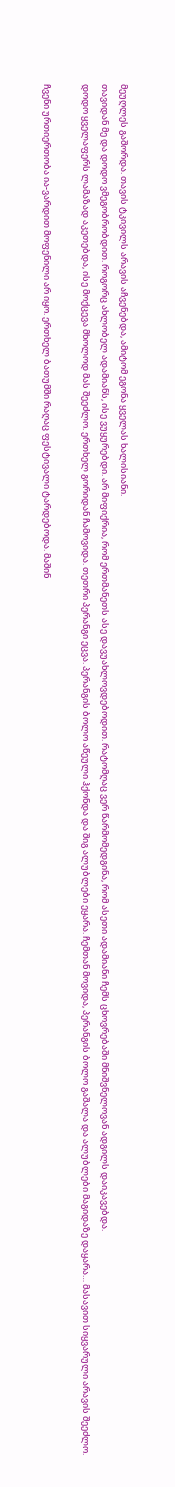მეუღლეს გაშორდა. თავის ტკივილს არავის აჩვენებდა, ამიტომ ეგონა ყველას ხალისიანი.
თავიდან მე და დოდო ვმეგობრობდით. როგორც ახლობელ ადამიანს, ისე ვუყურებდი. არ მიფიქრია, რომ ერთმანეთს ასე დავუახლოვდებოდით. რატომღაც ვერ წარმომედგინა, რომ ასეთი ადამიანი ჩემს ცხოვრებაში მნიშვნელოვან ადგილს დაიკავებდა.
დოდო ყველაფერს ლამაზად აკეთებდა, ისე მოქცევა მხოლოდ მას შეეძლო. ერთხელ გორიდან ჩამოვიდა. თეთრი პერანგი ეცვა. პერანგის ბოლო აწეული ჰქონდა და შიგ ალუბლები ეყარა. ჩემთან მოვიდა, პერანგის ბოლო გაშალა და ალუბლები მაგიდაზე დაყარა… მასავით სიყვარული არავის შეეძლო.

ჩვენი ურთიერთობა ია-ვარდით მოფენილი არ იყო. ერთხელ ბათუმში რაღაც ფესტივალი ტარდებოდა. მაშინ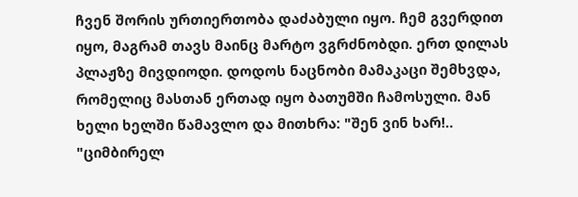ჩვენ შორის ურთიერთობა დაძაბული იყო. ჩემ გვერდით იყო, მაგრამ თავს მაინც მარტო ვგრძნობდი. ერთ დილას პლაჟზე მივდიოდი. დოდოს ნაცნობი მამაკაცი შემხვდა, რომელიც მასთან ერთად იყო ბათუმში ჩამოსული. მან ხელი ხელში წამავლო და მითხრა: "შენ ვინ ხარ!.. "ციმბირელ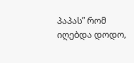პაპას” რომ იღებდა დოდო,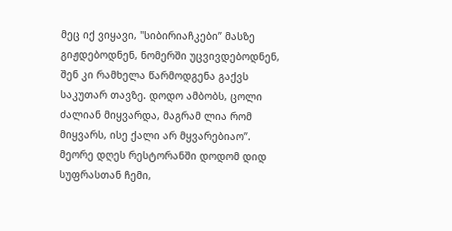მეც იქ ვიყავი, "სიბირიაჩკები” მასზე გიჟდებოდნენ, ნომერში უცვივდებოდნენ, შენ კი რამხელა წარმოდგენა გაქვს საკუთარ თავზე. დოდო ამბობს, ცოლი ძალიან მიყვარდა, მაგრამ ლია რომ მიყვარს, ისე ქალი არ მყვარებიაო”.
მეორე დღეს რესტორანში დოდომ დიდ სუფრასთან ჩემი,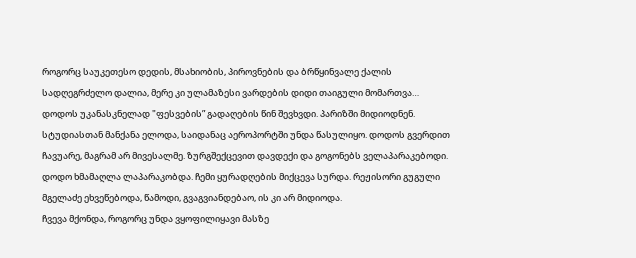როგორც საუკეთესო დედის, მსახიობის, პიროვნების და ბრწყინვალე ქალის სადღეგრძელო დალია, მერე კი ულამაზესი ვარდების დიდი თაიგული მომართვა…
დოდოს უკანასკნელად "ფესვების” გადაღების წინ შევხვდი. პარიზში მიდიოდნენ. სტუდიასთან მანქანა ელოდა, საიდანაც აეროპორტში უნდა წასულიყო. დოდოს გვერდით ჩავუარე, მაგრამ არ მივესალმე. ზურგშექცევით დავდექი და გოგონებს ველაპარაკებოდი. დოდო ხმამაღლა ლაპარაკობდა. ჩემი ყურადღების მიქცევა სურდა. რეჟისორი გუგული მგელაძე ეხვეწებოდა, წამოდი, გვაგვიანდებაო, ის კი არ მიდიოდა.
ჩვევა მქონდა, როგორც უნდა ვყოფილიყავი მასზე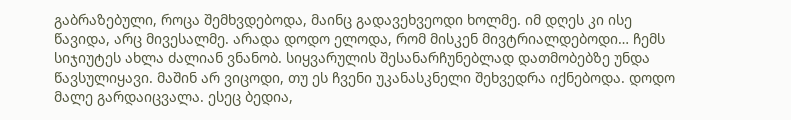გაბრაზებული, როცა შემხვდებოდა, მაინც გადავეხვეოდი ხოლმე. იმ დღეს კი ისე წავიდა, არც მივესალმე. არადა დოდო ელოდა, რომ მისკენ მივტრიალდებოდი… ჩემს სიჯიუტეს ახლა ძალიან ვნანობ. სიყვარულის შესანარჩუნებლად დათმობებზე უნდა წავსულიყავი. მაშინ არ ვიცოდი, თუ ეს ჩვენი უკანასკნელი შეხვედრა იქნებოდა. დოდო მალე გარდაიცვალა. ესეც ბედია,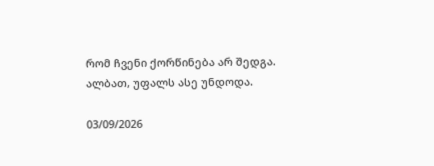რომ ჩვენი ქორწინება არ შედგა. ალბათ, უფალს ასე უნდოდა.

03/09/2026